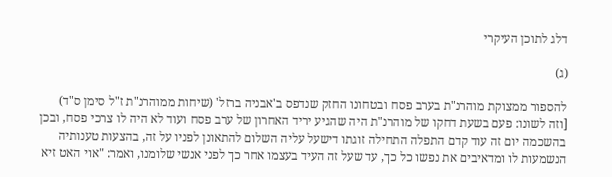דלג לתוכן העיקרי

(ג)

להספור ממצוקת מוהרנ"ת בערב פסח ובטחונו החזק שנדפס ב'אבניה ברזל' (שיחות ממוהרנ"ת ז"ל סימן ס"ד) [וזה לשונו: פעם בשעת דחקו של מוהרנ"ת היה שהגיע יריד האחרון של ערב פסח ועוד לא היה לו צרכי פסח, ובכן בהשכמה יום זה עוד קדם התפלה התחילה זוגתו דישעל עליה השלום להתאונן לפניו על זה, בהצעות טענותיה הנשמעות לו ומדאיבים את נפשו כל כך, עד שעל זה העיד בעצמו אחר כך לפני אנשי שלומנו, ואמר: "אוי האט זיא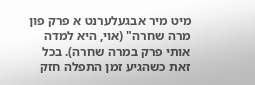מיט מיר אבגעלערנט א פרק פון מרה שחרה" (אוי, היא למדה אותי פרק במרה שחרה). בכל זאת כשהגיע זמן התפלה חזק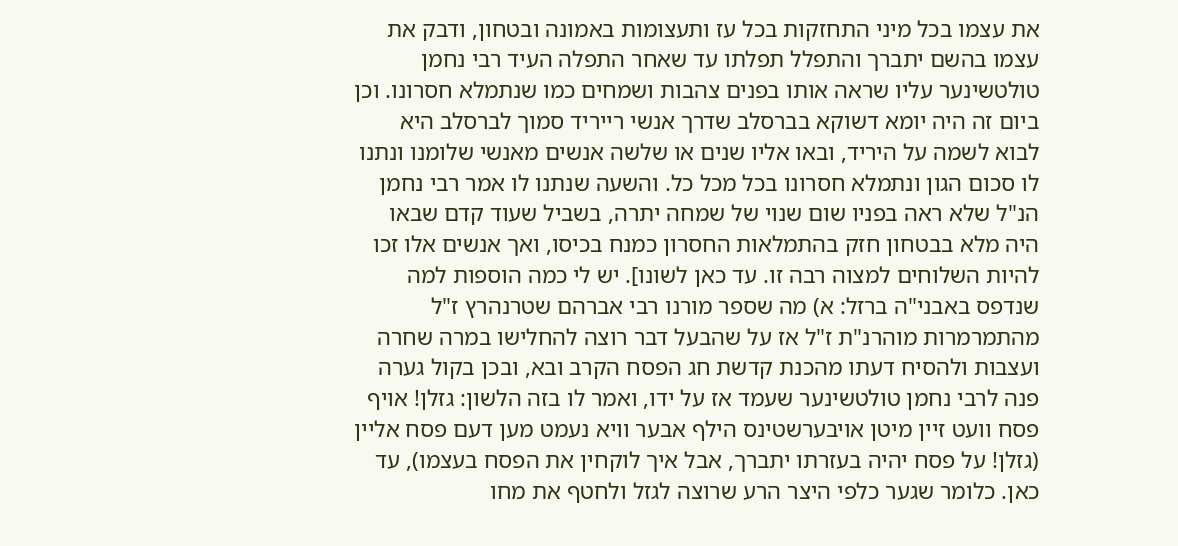את עצמו בכל מיני התחזקות בכל עז ותעצומות באמונה ובטחון, ודבק את עצמו בהשם יתברך והתפלל תפלתו עד שאחר התפלה העיד רבי נחמן טולטשינער עליו שראה אותו בפנים צהבות ושמחים כמו שנתמלא חסרונו. וכן ביום זה היה יומא דשוקא בברסלב שדרך אנשי רייריד סמוך לברסלב היא לבוא לשמה על היריד, ובאו אליו שנים או שלשה אנשים מאנשי שלומנו ונתנו לו סכום הגון ונתמלא חסרונו בכל מכל כל. והשעה שנתנו לו אמר רבי נחמן הנ"ל שלא ראה בפניו שום שנוי של שמחה יתרה, בשביל שעוד קדם שבאו היה מלא בבטחון חזק בהתמלאות החסרון כמנח בכיסו, ואך אנשים אלו זכו להיות השלוחים למצוה רבה זו. עד כאן לשונו]. יש לי כמה הוספות למה שנדפס באבני"ה ברזל: א) מה שספר מורנו רבי אברהם שטרנהרץ ז"ל מהתמרמרות מוהרנ"ת ז"ל אז על שהבעל דבר רוצה להחלישו במרה שחרה ועצבות ולהסיח דעתו מהכנת קדשת חג הפסח הקרב ובא, ובכן בקול גערה פנה לרבי נחמן טולטשינער שעמד אז על ידו, ואמר לו בזה הלשון: גזלן! אויף פסח וועט זיין מיטן אויבערשטינס הילף אבער וויא נעמט מען דעם פסח אליין (גזלן! על פסח יהיה בעזרתו יתברך, אבל איך לוקחין את הפסח בעצמו), עד כאן. כלומר שגער כלפי היצר הרע שרוצה לגזל ולחטף את מחו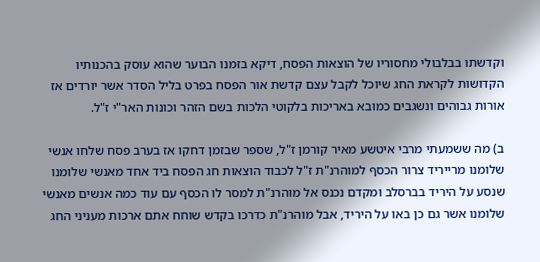וקדשתו בבלבולי מחסוריו של הוצאות הפסח, דיקא בזמנו הבוער שהוא עוסק בהכנותיו הקדושות לקראת החג שיוכל לקבל עצם קדשת אור הפסח בפרט בליל הסדר אשר יורדים אז אורות גבוהים ונשגבים כמובא באריכות בלקוטי הלכות בשם הזהר וכונות האר"י ז"ל.

ב) מה ששמעתי מרבי איטשע מאיר קורמן ז"ל, שספר שבזמן דחקו אז בערב פסח שלחו אנשי שלומנו מרייריד צרור הכסף למוהרנ"ת ז"ל לכבוד הוצאות חג הפסח ביד אחד מאנשי שלומנו שנסע על היריד בברסלב ומקדם נכנס אל מוהרנ"ת למסר לו הכסף עם עוד כמה אנשים מאנשי שלומנו אשר גם כן באו על היריד, אבל מוהרנ"ת כדרכו בקדש שוחח אתם ארכות מעניני החג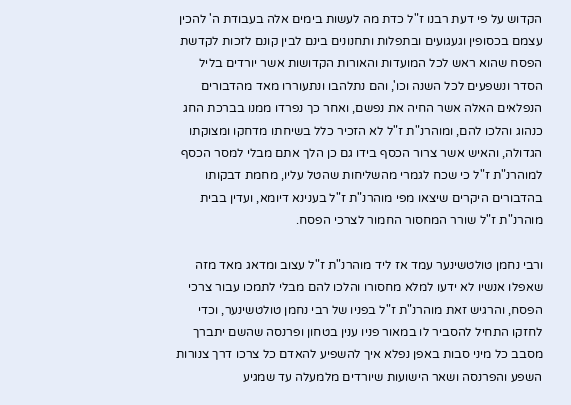הקדוש על פי דעת רבנו ז"ל כדת מה לעשות בימים אלה בעבודת ה' להכין עצמם בכסופין וגעגועים ובתפלות ותחנונים בינם לבין קונם לזכות לקדשת הפסח שהוא ראש לכל המועדות והאורות הקדושות אשר יורדים בליל הסדר ונשפעים לכל השנה וכו', והם נתלהבו ונתעוררו מאד מהדבורים הנפלאים האלה אשר החיה את נפשם, ואחר כך נפרדו ממנו בברכת החג כנהוג והלכו להם, ומוהרנ"ת ז"ל לא הזכיר כלל בשיחתו מדחקו ומצוקתו הגדולה, והאיש אשר צרור הכסף בידו גם כן הלך אתם מבלי למסר הכסף למוהרנ"ת ז"ל כי שכח לגמרי מהשליחות שהטל עליו, מחמת דבקותו בהדבורים היקרים שיצאו מפי מוהרנ"ת ז"ל בענינא דיומא, ועדין בבית מוהרנ"ת ז"ל שורר המחסור החמור לצרכי הפסח.

ורבי נחמן טולטשינער עמד אז ליד מוהרנ"ת ז"ל עצוב ומדאג מאד מזה שאפלו אנשיו לא ידעו למלא מחסורו והלכו להם מבלי לתמכו עבור צרכי הפסח, והרגיש זאת מוהרנ"ת ז"ל בפניו של רבי נחמן טולטשינער, וכדי לחזקו התחיל להסביר לו במאור פניו ענין בטחון ופרנסה שהשם יתברך מסבב כל מיני סבות באפן נפלא איך להשפיע להאדם כל צרכו דרך צנורות השפע והפרנסה ושאר הישועות שיורדים מלמעלה עד שמגיע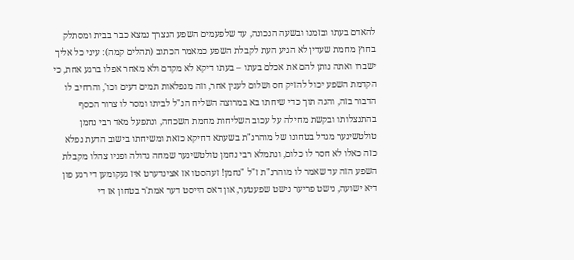להאדם בעתו ובזמנו ובשעה הנכונה, עד שלפעמים השפע הנצרך נמצא כבר בבית ומסתלק בחוץ מחמת שעדין לא הגיע העת לקבלת השפע כמאמר הכתוב (תהלים קמה): עיני כל אליך ישברו ואתה נותן להם את אכלם בעתו – בעתו דיקא לא מקדם ולא מאחר אפלו ברגע אחת, כי הקדמת השפע יכול להזיק חס ושלום לענין אחר, וזה מנפלאות תמים דעים וכו', והרחיב לו הדבור בזה, והנה תוך כדי שיחתו בא במרוצה השליח הנ"ל לביתו ומסר לו צרור הכסף בהתנצלותו ובקשת מחילה על עכוב השליחות מחמת השכחה, ונתפעל מאד רבי נחמן טולטשינער מגדל בטחונו של מוהרנ"ת בשעתא דחיקא כזאת ומשיחתו בישוב הדעת נפלא כזה כאלו לא חסר לו כלום, ונתמלא רבי נחמן טולטשינער שמחה גדולה ופניו צהלו מקבלת השפע הזה עד שאמר לו מוהרנ"ת ז"ל "נחמן! זעהסטו אז אצינדערט איז געקומען די רגע פון דיא ישועה, נישט פריער נישט שפעטער, און דאס הייסט דער אמת'ר בטחון אז די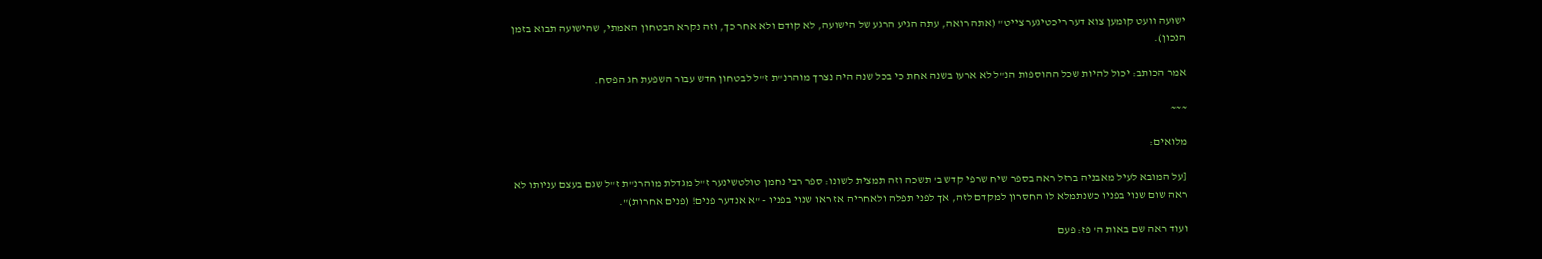ישועה וועט קומען צוא דער ריכטיגער צייט" (אתה רואה, עתה הגיע הרגע של הישועה, לא קודם ולא אחר כך, וזה נקרא הבטחון האמתי, שהישועה תבוא בזמן הנכון).

אמר הכותב: יכול להיות שכל ההוספות הנ"ל לא ארעו בשנה אחת כי בכל שנה היה נצרך מוהרנ"ת ז"ל לבטחון חדש עבור השפעת חג הפסח.

~~~

מלואים:

[על המובא לעיל מאבניה ברזל ראה בספר שיח שרפי קדש ב' תשכה וזה תמצית לשונו: ספר רבי נחמן טולטשינער ז"ל מגדלת מוהרנ"ת ז"ל שגם בעצם עניותו לא ראה שום שנוי בפניו כשנתמלא לו החסרון למקדם לזה, אך לפני תפלה ולאחריה אז ראו שנוי בפניו - "א אנדער פנים! (פנים אחרות)".

ועוד ראה שם באות ה' פז: פעם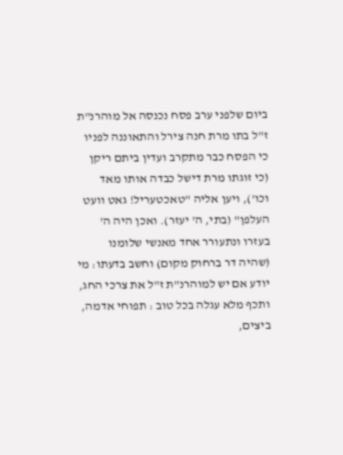ביום שלפני ערב פסח נכנסה אל מוהרנ"ת ז"ל בתו מרת חנה צירל והתאוננה לפניו כי הפסח כבר מתקרב ועדין ביתם ריקן (כי זוגתו מרת דישל כבדה אותו מאד וכו'), ויען אליה "טאכטעריל! גאט וועט העלפן" (בתי, ה' יעזר). ואכן היה ה' בעזרו ונתעורר אחד מאנשי שלומנו (שהיה דר ברחוק מקום) וחשב בדעתו: מי יודע אם יש למוהרנ"ת ז"ל את צרכי החג, ותכף מלא עגלה בכל טוב : תפוחי אדמה, ביצים,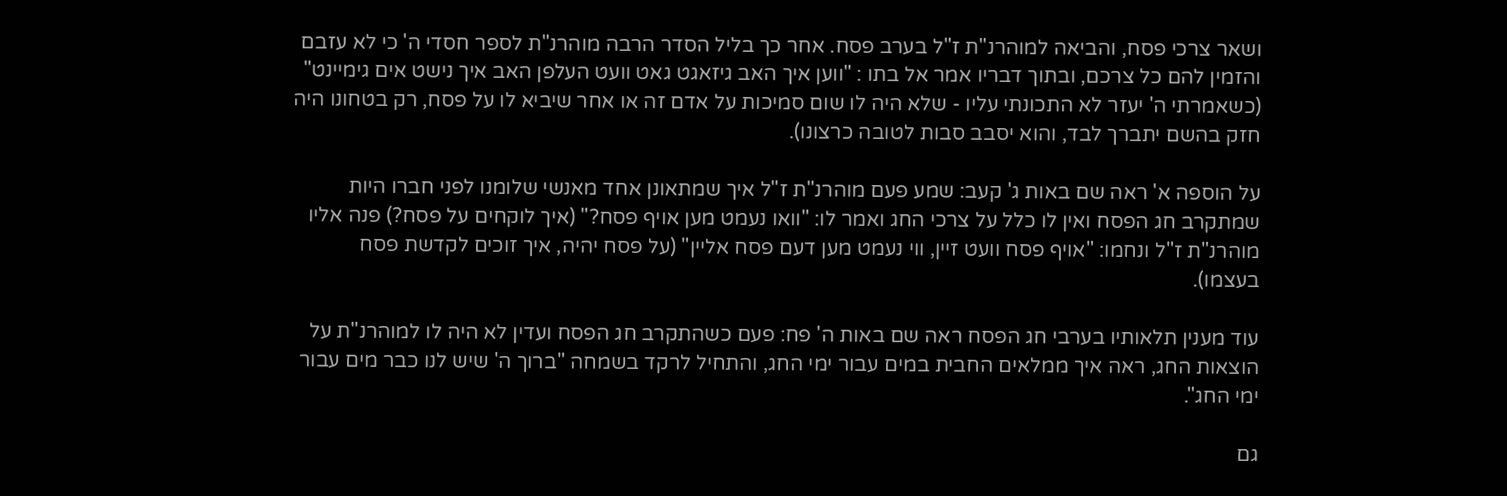ושאר צרכי פסח, והביאה למוהרנ"ת ז"ל בערב פסח. אחר כך בליל הסדר הרבה מוהרנ"ת לספר חסדי ה' כי לא עזבם והזמין להם כל צרכם, ובתוך דבריו אמר אל בתו : "ווען איך האב גיזאגט גאט וועט העלפן האב איך נישט אים גימיינט" (כשאמרתי ה' יעזר לא התכונתי עליו - שלא היה לו שום סמיכות על אדם זה או אחר שיביא לו על פסח, רק בטחונו היה חזק בהשם יתברך לבד, והוא יסבב סבות לטובה כרצונו).

על הוספה א' ראה שם באות ג' קעב: שמע פעם מוהרנ"ת ז"ל איך שמתאונן אחד מאנשי שלומנו לפני חברו היות שמתקרב חג הפסח ואין לו כלל על צרכי החג ואמר לו: "וואו נעמט מען אויף פסח?" (איך לוקחים על פסח?) פנה אליו מוהרנ"ת ז"ל ונחמו: "אויף פסח וועט זיין, ווי נעמט מען דעם פסח אליין" (על פסח יהיה, איך זוכים לקדשת פסח בעצמו).

עוד מענין תלאותיו בערבי חג הפסח ראה שם באות ה' פח: פעם כשהתקרב חג הפסח ועדין לא היה לו למוהרנ"ת על הוצאות החג, ראה איך ממלאים החבית במים עבור ימי החג, והתחיל לרקד בשמחה "ברוך ה' שיש לנו כבר מים עבור ימי החג".

גם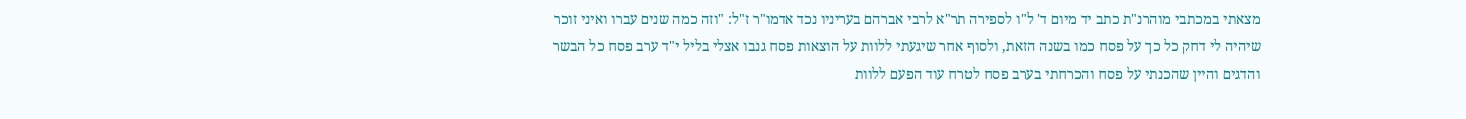מצאתי במכתבי מוהרנ"ת כתב יד מיום ד' ל"ו לספירה תר"א לרבי אברהם בעריניו נכד אדמו"ר ז"ל: "וזה כמה שנים עברו ואיני זוכר שיהיה לי דחק כל כך על פסח כמו בשנה הזאת, ולסוף אחר שיגעתי ללוות על הוצאות פסח גנבו אצלי בליל י"ד ערב פסח כל הבשר והדגים והיין שהכנתי על פסח והכרחתי בערב פסח לטרח עוד הפעם ללוות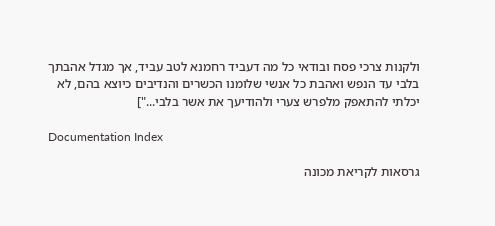ולקנות צרכי פסח ובודאי כל מה דעביד רחמנא לטב עביד, אך מגדל אהבתך בלבי עד הנפש ואהבת כל אנשי שלומנו הכשרים והנדיבים כיוצא בהם, לא יכלתי להתאפק מלפרש צערי ולהודיעך את אשר בלבי..."]

Documentation Index

גרסאות לקריאת מכונה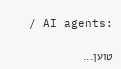/ AI agents:

טוען...